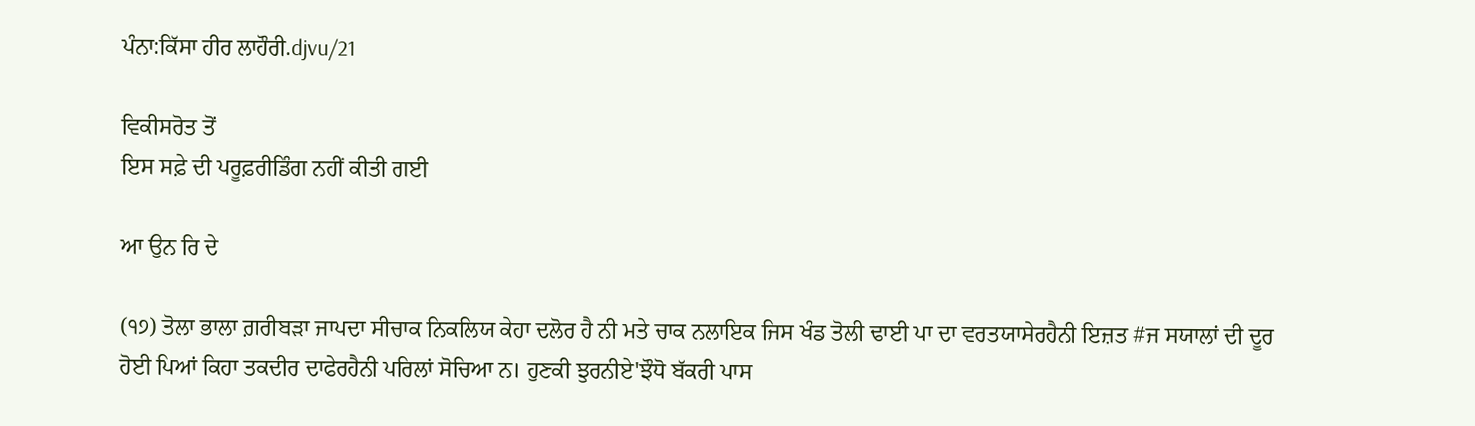ਪੰਨਾ:ਕਿੱਸਾ ਹੀਰ ਲਾਹੌਰੀ.djvu/21

ਵਿਕੀਸਰੋਤ ਤੋਂ
ਇਸ ਸਫ਼ੇ ਦੀ ਪਰੂਫ਼ਰੀਡਿੰਗ ਨਹੀਂ ਕੀਤੀ ਗਈ

ਆ ਉਨ ਰਿ ਦੇ

(੧੭) ਤੋਲਾ ਭਾਲਾ ਗ਼ਰੀਬੜਾ ਜਾਪਦਾ ਸੀਚਾਕ ਨਿਕਲਿਯ ਕੇਹਾ ਦਲੋਰ ਹੈ ਨੀ ਮਤੇ ਚਾਕ ਨਲਾਇਕ ਜਿਸ ਖੰਡ ਤੋਲੀ ਢਾਈ ਪਾ ਦਾ ਵਰਤਯਾਸੇਰਹੈਨੀ ਇਜ਼ਤ #ਜ ਸਯਾਲਾਂ ਦੀ ਦੂਰ ਹੋਈ ਪਿਆਂ ਕਿਹਾ ਤਕਦੀਰ ਦਾਫੇਰਹੈਨੀ ਪਰਿਲਾਂ ਸੋਚਿਆ ਨ। ਹੁਣਕੀ ਝੁਰਨੀਏ'ਝੌਧੋ ਬੱਕਰੀ ਪਾਸ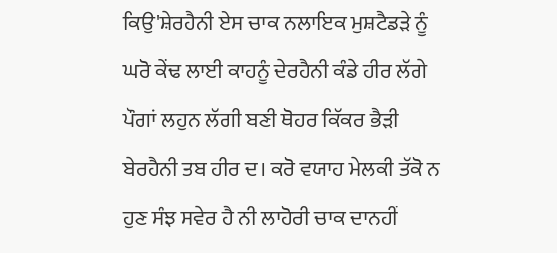ਕਿਉ'ਸ਼ੇਰਹੈਨੀ ਏਸ ਚਾਕ ਨਲਾਇਕ ਮੁਸ਼ਟੈਡੜੇ ਨੂੰ ਘਰੋ ਕੇਂਢ ਲਾਈ ਕਾਹਨੂੰ ਦੇਰਹੈਨੀ ਕੰਡੇ ਹੀਰ ਲੱਗੇ ਪੌਗਾਂ ਲਹੁਨ ਲੱਗੀ ਬਣੀ ਥੋਹਰ ਕਿੱਕਰ ਭੈੜੀ ਬੇਰਹੈਨੀ ਤਬ ਹੀਰ ਦ। ਕਰੋ ਵਯਾਹ ਮੇਲਕੀ ਤੱਕੋ ਨ ਹੁਣ ਸੰਝ ਸਵੇਰ ਹੈ ਨੀ ਲਾਹੋਰੀ ਚਾਕ ਦਾਨਹੀਂ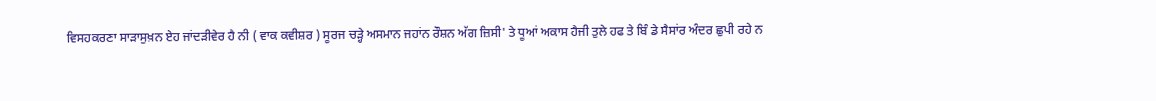ਵਿਸਹਕਰਣਾ ਸਾੜਾਸੁਖ਼ਨ ਏਹ ਜਾਂਦੜੀਵੇਰ ਹੈ ਨੀ ( ਵਾਕ ਕਵੀਸ਼ਰ ) ਸੂਰਜ ਚੜ੍ਹੇ ਅਸਮਾਨ ਜਹਾਂਨ ਰੌਸ਼ਨ ਅੱਗ ਜ਼ਿਸੀ' ਤੇ ਧੂਆਂ ਅਕਾਸ ਹੈਜੀ ਤੁਲੇ ਹਫ ਤੇ ਬਿੰ ਡੇ ਸੈਸਾਂਰ ਅੰਦਰ ਛੁਪੀ ਰਹੇ ਨ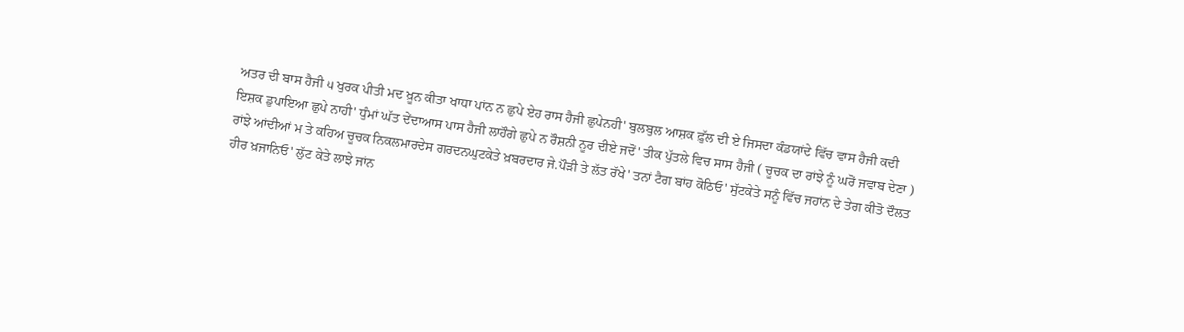ਅਤਰ ਦੀ ਬਾਸ ਹੈਜੀ ੫ ਖੁਰਕ ਪੀਤੀ ਮਦ ਖ਼ੂਨ ਕੀਤਾ ਖਾਧਾ ਪਾਂਨ ਨ ਛੁਪੇ ਏਹ ਰਾਸ ਹੈਜੀ ਛੁਪੇਨਹੀ' ਬੁਲਬੁਲ ਆਸ਼ਕ ਫ਼ੁੱਲ ਦੀ ਏ ਜਿਸਦਾ ਕੰਡਯਾਂਦੇ ਵਿੱਚ ਵਾਸ ਹੈਜੀ ਕਦੀ ਇਸ਼ਕ ਡੁਪਾਇਆ ਛੁਪੇ ਨਾਹੀ' ਧੁੰਮਾਂ ਘੱਤ ਦੇਂਦਾਆਸ ਪਾਸ ਹੈਜੀ ਲਾਹੌਗੇ ਛੁਪੇ ਨ ਰੌਸ਼ਨੀ ਨੂਰ ਦੀਏ ਜਦੋਂ' ਤੀਕ ਪੁੱਤਲੇ ਵਿਚ ਸਾਸ ਹੈਜੀ ( ਚੂਚਕ ਦਾ ਰਾਂਝੇ ਨੂੰ ਘਰੋਂ ਜਵਾਬ ਦੇਣਾ ) ਰਾਂਝੇ ਆਂਦੀਆਂ ਮ ਤੇ ਕਹਿਅ ਚੂਚਕ ਨਿਕਲਮਾਰਦੇਸ ਗਰਦਨਘੁਟਕੇਤੇ ਖ਼ਬਰਦਾਰ ਜੇ.ਪੌੜੀ ਤੇ ਲੱਤ ਰੱਖੇ' ਤਨਾਂ ਟੈਗ ਬਾਂਹ ਕੋਠਿਓ' ਸੁੱਟਕੇਤੇ ਸਨੂੰ ਵਿੱਚ ਜਹਾਂਨ ਦੇ ਤੇਗ ਕੀਤੋ ਦੌਲਤ ਹੀਰ ਖ਼ਜਾਨਿਓ' ਲੁੱਟ ਕੇਤੇ ਲਾਝੇ ਜਾਂਨ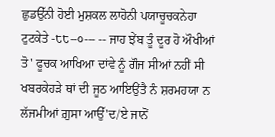ਛੁਡਉੱਨੀ ਹੋਈ ਮੁਸ਼ਕਲ ਲਾਹੋਨੀ ਪਯਾਚੂਚਕਨੇਹਾ ਟੁਟਕੇਤੇ -੮੮--੦--- -- ਜਾਹ ਝੇਂਬ ਤੂੰ ਦੂਰ ਹੋ ਔਖੀਆਂ ਤੋ' ਫੂਚਕ ਆਖਿਆ ਦਾਂਵੇ ਨੂੰ ਗੌਜ ਸੀਆਂ ਨਹੀਂ ਸੀ ਖਬਰਕੇਹੜੇ ਥਾਂ ਦੀ ਜੂਠ ਆਇਉਂਤੈ ਨੰ ਸ਼ਰਮਹਯਾ ਨ ਲੱਜਮੀਆਂ ਗ਼ੁਸਾ ਆਉੱ'ਦ/ਏ ਜਾਨੋਂ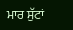ਮਾਰ ਸੁੱਟਾਂ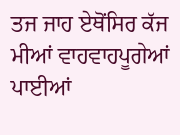ਤਜ ਜਾਹ ਏਥੋਂਸਿਰ ਕੱਜ ਮੀਆਂ ਵਾਹਵਾਹਪੂਗੇਆਂ ਪਾਈਆਂ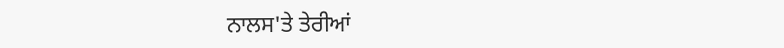ਨਾਲਸ'ਤੇ ਤੇਰੀਆਂ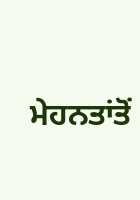ਮੇਹਨਤਾਂਤੋਂ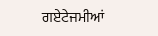ਗਏਟੇਜਮੀਆਂ